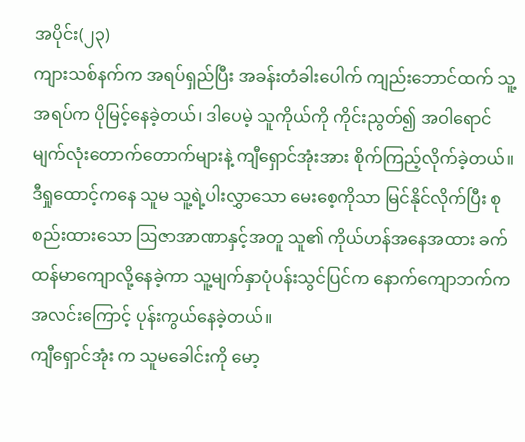အပိုင်း(၂၃)
ကျားသစ်နက်က အရပ်ရှည်ပြီး အခန်းတံခါးပေါက် ကျည်းဘောင်ထက် သူ့အရပ်က ပိုမြင့်နေခဲ့တယ်၊ ဒါပေမဲ့ သူကိုယ်ကို ကိုင်းညွတ်၍ အဝါရောင်မျက်လုံးတောက်တောက်များနဲ့ ကျီရှောင်အုံးအား စိုက်ကြည့်လိုက်ခဲ့တယ်။
ဒီရှုထောင့်ကနေ သူမ သူ့ရဲ့ပါးလွှာသော မေးစေ့ကိုသာ မြင်နိုင်လိုက်ပြီး စုစည်းထားသော ဩဇာအာဏာနှင့်အတူ သူ၏ ကိုယ်ဟန်အနေအထား ခက်ထန်မာကျောလို့နေခဲ့ကာ သူ့မျက်နှာပုံပန်းသွင်ပြင်က နောက်ကျောဘက်က အလင်းကြောင့် ပုန်းကွယ်နေခဲ့တယ်။
ကျီရှောင်အုံး က သူမခေါင်းကို မော့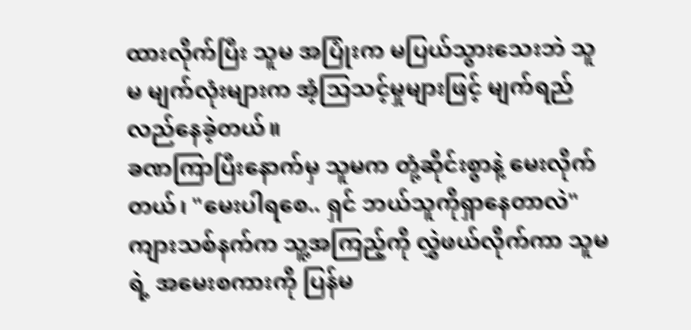ထားလိုက်ပြီး သူမ အပြုံးက မပြယ်သွားသေးဘဲ သူမ မျက်လုံးများက အံ့သြသင့်မှုများဖြင့် မျက်ရည်လည်နေခဲ့တယ်။
ခဏကြာပြီးနောက်မှ သူမက တုံ့ဆိုင်းစွာနဲ့ မေးလိုက်တယ်၊ "မေးပါရစေ.. ရှင် ဘယ်သူကိုရှာနေတာလဲ"
ကျားသစ်နက်က သူ့အကြည့်ကို လွှဲဖယ်လိုက်ကာ သူမရဲ့ အမေးစကားကို ပြန်မ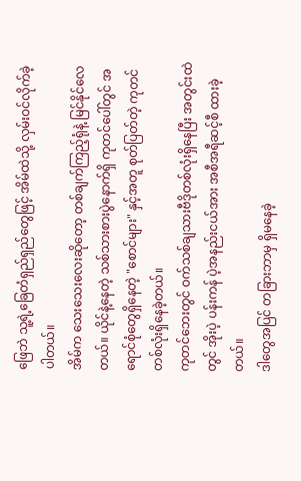ဖြေဘဲ သူ့ရဲ့ခြေတံရှည်ရှည်တွေဖြင့် အိမ်ထဲသို့ လှမ်းဝင်လိုက်ခဲ့ပါတယ်။
အိမ်က သေးသေးလေးဆိုတော့ တစ်ချက်ကြည့်ရုံနဲ့ မြင်နိုင်လေတယ်။ ယိုင်နဲ့နေတဲ့ သစ်သားစားပွဲနောက်ရှိ ကုတင်ပေါ်တွင် အရောင်စုံတွေရှိနေတဲ့ "စောင်များ" နှင့်အတူ စုတ်ပြတ်တဲ့ ကုတင်တစ်လုံးရှိနေခဲ့တယ်။
ကုတင်ဘေးတွင် ဝက်သစ်ချသားဗီဒိုတစ်လုံးရှိနေပြီး အတွင်းထဲတွင် အိုးပဲ့ ပန်းကန် ပဲ့အနည်းငယ်အား အစီအရီဆင့်စီ ထားခဲ့တယ်။
ဒါတွေအပြင် တခြားဘာမှ ရှိမနေခဲ့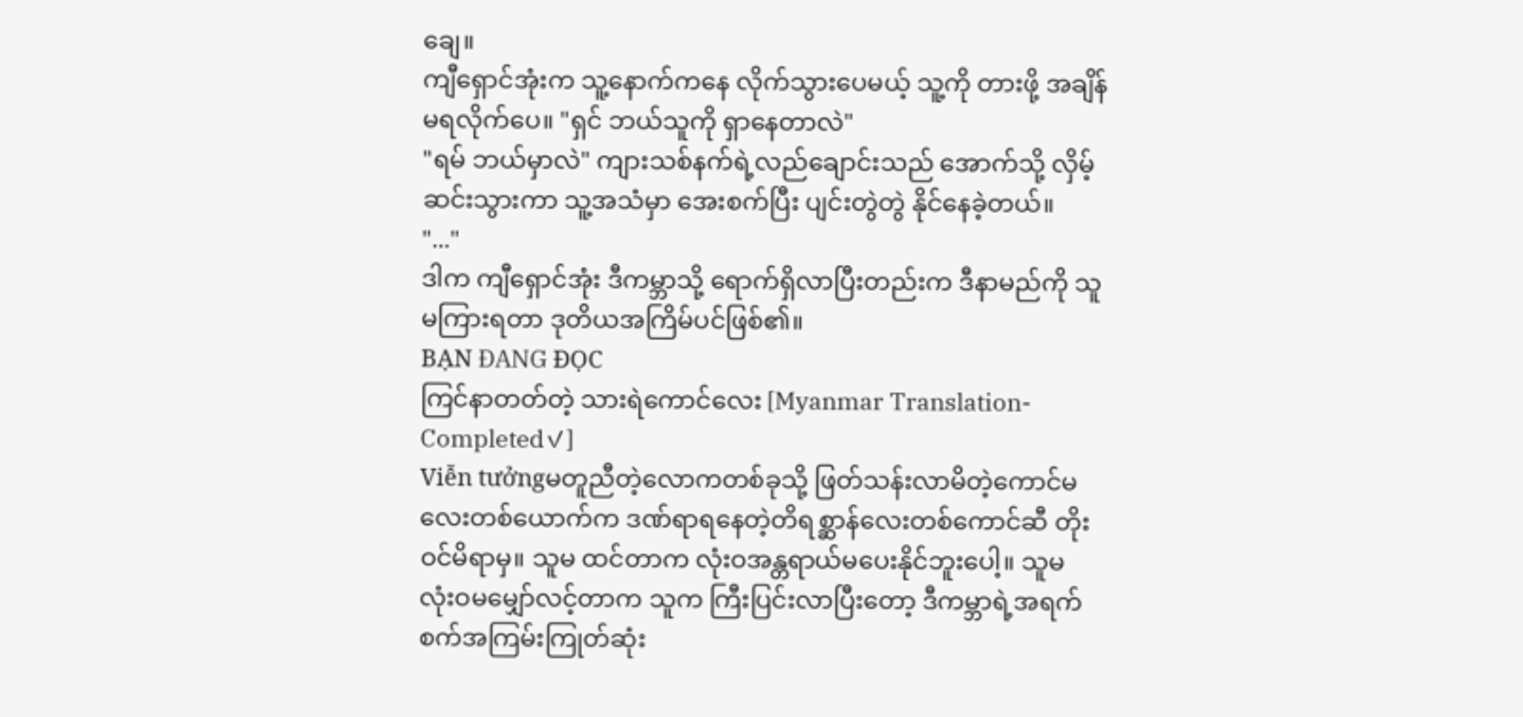ချေ။
ကျီရှောင်အုံးက သူ့နောက်ကနေ လိုက်သွားပေမယ့် သူ့ကို တားဖို့ အချိန်မရလိုက်ပေ။ "ရှင် ဘယ်သူကို ရှာနေတာလဲ"
"ရမ် ဘယ်မှာလဲ" ကျားသစ်နက်ရဲ့လည်ချောင်းသည် အောက်သို့ လှိမ့်ဆင်းသွားကာ သူ့အသံမှာ အေးစက်ပြီး ပျင်းတွဲတွဲ နိုင်နေခဲ့တယ်။
"..."
ဒါက ကျီရှောင်အုံး ဒီကမ္ဘာသို့ ရောက်ရှိလာပြီးတည်းက ဒီနာမည်ကို သူမကြားရတာ ဒုတိယအကြိမ်ပင်ဖြစ်၏။
BẠN ĐANG ĐỌC
ကြင်နာတတ်တဲ့ သားရဲကောင်လေး [Myanmar Translation- Completed✓]
Viễn tưởngမတူညီတဲ့လောကတစ်ခုသို့ ဖြတ်သန်းလာမိတဲ့ကောင်မလေးတစ်ယောက်က ဒဏ်ရာရနေတဲ့တိရစ္ဆာန်လေးတစ်ကောင်ဆီ တိုးဝင်မိရာမှ။ သူမ ထင်တာက လုံးဝအန္တရာယ်မပေးနိုင်ဘူးပေါ့။ သူမ လုံးဝမမျှော်လင့်တာက သူက ကြီးပြင်းလာပြီးတော့ ဒီကမ္ဘာရဲ့အရက်စက်အကြမ်းကြုတ်ဆုံး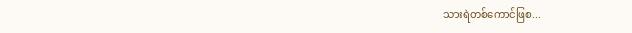သားရဲတစ်ကောင်ဖြစ...